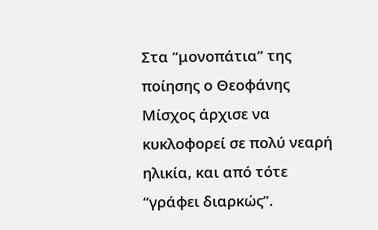Στα “μονοπάτια” της ποίησης ο Θεοφάνης Μίσχος άρχισε να κυκλοφορεί σε πολύ νεαρή ηλικία, και από τότε “γράφει διαρκώς”.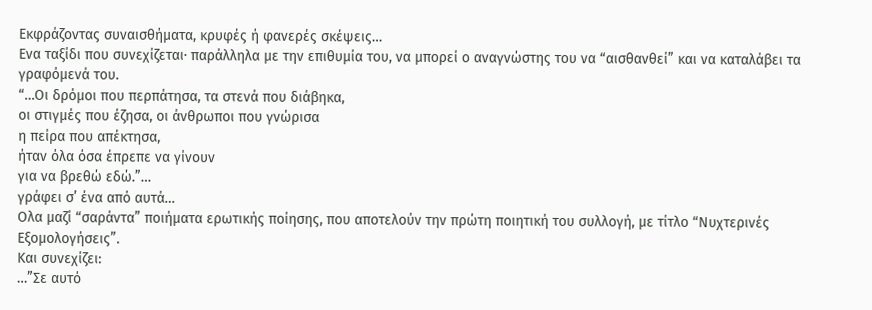Εκφράζοντας συναισθήματα, κρυφές ή φανερές σκέψεις…
Ενα ταξίδι που συνεχίζεται· παράλληλα με την επιθυμία του, να μπορεί ο αναγνώστης του να “αισθανθεί” και να καταλάβει τα γραφόμενά του.
“…Οι δρόμοι που περπάτησα, τα στενά που διάβηκα,
οι στιγμές που έζησα, οι άνθρωποι που γνώρισα
η πείρα που απέκτησα,
ήταν όλα όσα έπρεπε να γίνουν
για να βρεθώ εδώ.”…
γράφει σ’ ένα από αυτά…
Ολα μαζί “σαράντα” ποιήματα ερωτικής ποίησης, που αποτελούν την πρώτη ποιητική του συλλογή, με τίτλο “Νυχτερινές Εξομολογήσεις”.
Και συνεχίζει:
…”Σε αυτό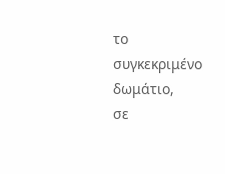το συγκεκριμένο δωμάτιο,
σε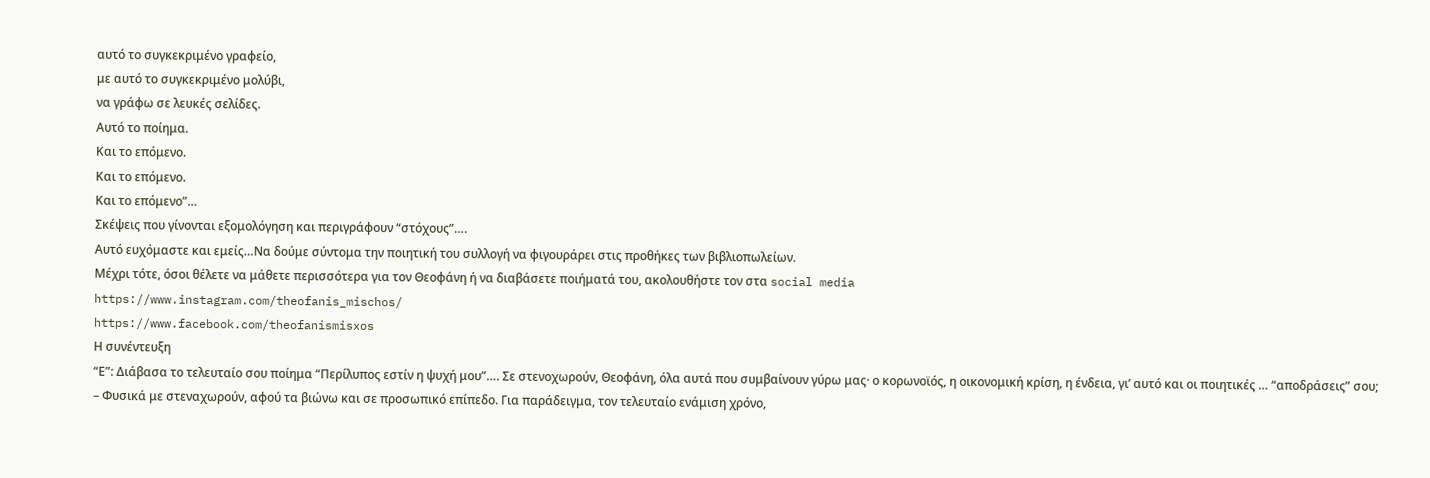αυτό το συγκεκριμένο γραφείο,
με αυτό το συγκεκριμένο μολύβι,
να γράφω σε λευκές σελίδες.
Αυτό το ποίημα.
Και το επόμενο.
Και το επόμενο.
Και το επόμενο”…
Σκέψεις που γίνονται εξομολόγηση και περιγράφουν “στόχους”….
Αυτό ευχόμαστε και εμείς…Να δούμε σύντομα την ποιητική του συλλογή να φιγουράρει στις προθήκες των βιβλιοπωλείων.
Μέχρι τότε, όσοι θέλετε να μάθετε περισσότερα για τον Θεοφάνη ή να διαβάσετε ποιήματά του, ακολουθήστε τον στα social media
https://www.instagram.com/theofanis_mischos/
https://www.facebook.com/theofanismisxos
Η συνέντευξη
“Ε”: Διάβασα το τελευταίο σου ποίημα “Περίλυπος εστίν η ψυχή μου”…. Σε στενοχωρούν, Θεοφάνη, όλα αυτά που συμβαίνουν γύρω μας· ο κορωνοϊός, η οικονομική κρίση, η ένδεια, γι’ αυτό και οι ποιητικές … “αποδράσεις” σου;
– Φυσικά με στεναχωρούν, αφού τα βιώνω και σε προσωπικό επίπεδο. Για παράδειγμα, τον τελευταίο ενάμιση χρόνο,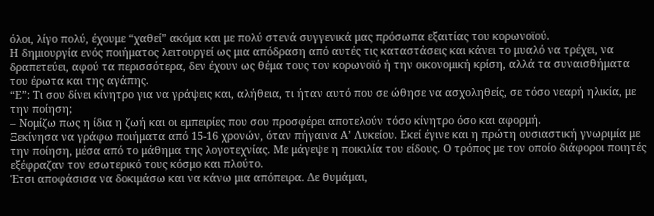όλοι, λίγο πολύ, έχουμε “χαθεί” ακόμα και με πολύ στενά συγγενικά μας πρόσωπα εξαιτίας του κορωνοϊού.
Η δημιουργία ενός ποιήματος λειτουργεί ως μια απόδραση από αυτές τις καταστάσεις και κάνει το μυαλό να τρέχει, να δραπετεύει, αφού τα περισσότερα, δεν έχουν ως θέμα τους τον κορωνοϊό ή την οικονομική κρίση, αλλά τα συναισθήματα του έρωτα και της αγάπης.
“Ε”: Τι σου δίνει κίνητρο για να γράψεις και, αλήθεια, τι ήταν αυτό που σε ώθησε να ασχοληθείς, σε τόσο νεαρή ηλικία, με την ποίηση;
– Νομίζω πως η ίδια η ζωή και οι εμπειρίες που σου προσφέρει αποτελούν τόσο κίνητρο όσο και αφορμή.
Ξεκίνησα να γράφω ποιήματα από 15-16 χρονών, όταν πήγαινα Α’ Λυκείου. Εκεί έγινε και η πρώτη ουσιαστική γνωριμία με την ποίηση, μέσα από το μάθημα της λογοτεχνίας. Με μάγεψε η ποικιλία του είδους. Ο τρόπος με τον οποίο διάφοροι ποιητές εξέφραζαν τον εσωτερικό τους κόσμο και πλούτο.
Έτσι αποφάσισα να δοκιμάσω και να κάνω μια απόπειρα. Δε θυμάμαι,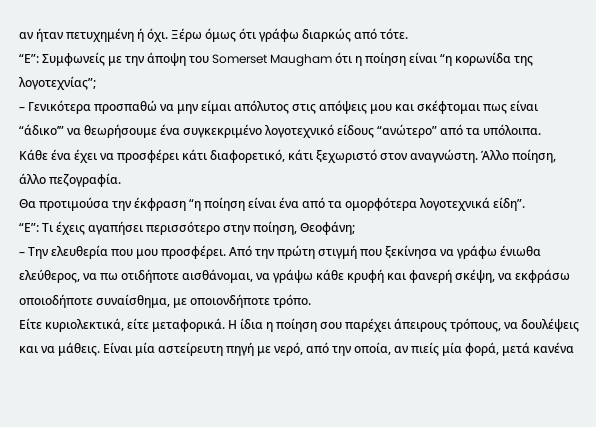αν ήταν πετυχημένη ή όχι. Ξέρω όμως ότι γράφω διαρκώς από τότε.
“Ε”: Συμφωνείς με την άποψη του Somerset Maugham ότι η ποίηση είναι “η κορωνίδα της λογοτεχνίας”;
– Γενικότερα προσπαθώ να μην είμαι απόλυτος στις απόψεις μου και σκέφτομαι πως είναι “άδικο’” να θεωρήσουμε ένα συγκεκριμένο λογοτεχνικό είδους “ανώτερο” από τα υπόλοιπα.
Κάθε ένα έχει να προσφέρει κάτι διαφορετικό, κάτι ξεχωριστό στον αναγνώστη. Άλλο ποίηση, άλλο πεζογραφία.
Θα προτιμούσα την έκφραση “η ποίηση είναι ένα από τα ομορφότερα λογοτεχνικά είδη”.
“Ε”: Τι έχεις αγαπήσει περισσότερο στην ποίηση, Θεοφάνη;
– Την ελευθερία που μου προσφέρει. Από την πρώτη στιγμή που ξεκίνησα να γράφω ένιωθα ελεύθερος, να πω οτιδήποτε αισθάνομαι, να γράψω κάθε κρυφή και φανερή σκέψη, να εκφράσω οποιοδήποτε συναίσθημα, με οποιονδήποτε τρόπο.
Είτε κυριολεκτικά, είτε μεταφορικά. Η ίδια η ποίηση σου παρέχει άπειρους τρόπους, να δουλέψεις και να μάθεις. Είναι μία αστείρευτη πηγή με νερό, από την οποία, αν πιείς μία φορά, μετά κανένα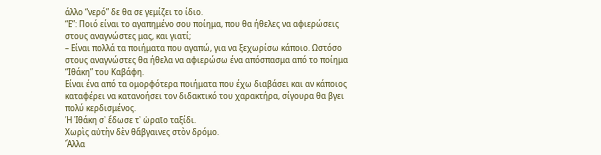άλλο “νερό” δε θα σε γεμίζει το ίδιο.
“Ε”: Ποιό είναι το αγαπημένο σου ποίημα, που θα ήθελες να αφιερώσεις στους αναγνώστες μας, και γιατί;
– Είναι πολλά τα ποιήματα που αγαπώ, για να ξεχωρίσω κάποιο. Ωστόσο στους αναγνώστες θα ήθελα να αφιερώσω ένα απόσπασμα από το ποίημα “Ιθάκη” του Καβάφη.
Είναι ένα από τα ομορφότερα ποιήματα που έχω διαβάσει και αν κάποιος καταφέρει να κατανοήσει τον διδακτικό του χαρακτήρα, σίγουρα θα βγει πολύ κερδισμένος.
Ἡ Ἰθάκη σ᾿ ἔδωσε τ᾿ ὡραῖο ταξίδι.
Χωρὶς αὐτὴν δὲν θἄβγαινες στὸν δρόμο.
Ἄλλα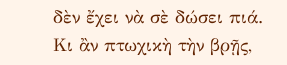δὲν ἔχει νὰ σὲ δώσει πιά.
Κι ἂν πτωχικὴ τὴν βρῇς,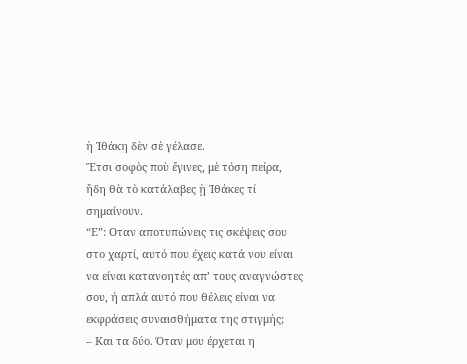ἡ Ἰθάκη δὲν σὲ γέλασε.
Ἔτσι σοφὸς ποὺ ἔγινες, μὲ τόση πείρα,
ἤδη θὰ τὸ κατάλαβες ᾑ Ἰθάκες τί σημαίνουν.
“Ε”: Οταν αποτυπώνεις τις σκέψεις σου στο χαρτί, αυτό που έχεις κατά νου είναι να είναι κατανοητές απ’ τους αναγνώστες σου, ή απλά αυτό που θέλεις είναι να εκφράσεις συναισθήματα της στιγμής;
– Και τα δύο. Όταν μου έρχεται η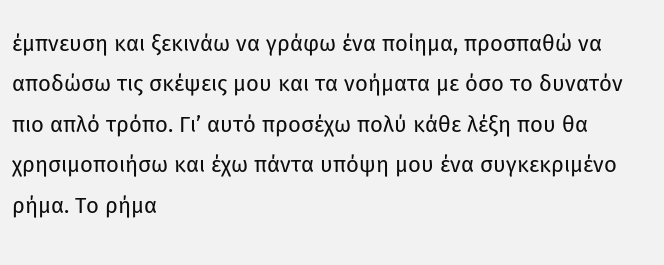έμπνευση και ξεκινάω να γράφω ένα ποίημα, προσπαθώ να αποδώσω τις σκέψεις μου και τα νοήματα με όσο το δυνατόν πιο απλό τρόπο. Γι’ αυτό προσέχω πολύ κάθε λέξη που θα χρησιμοποιήσω και έχω πάντα υπόψη μου ένα συγκεκριμένο ρήμα. Το ρήμα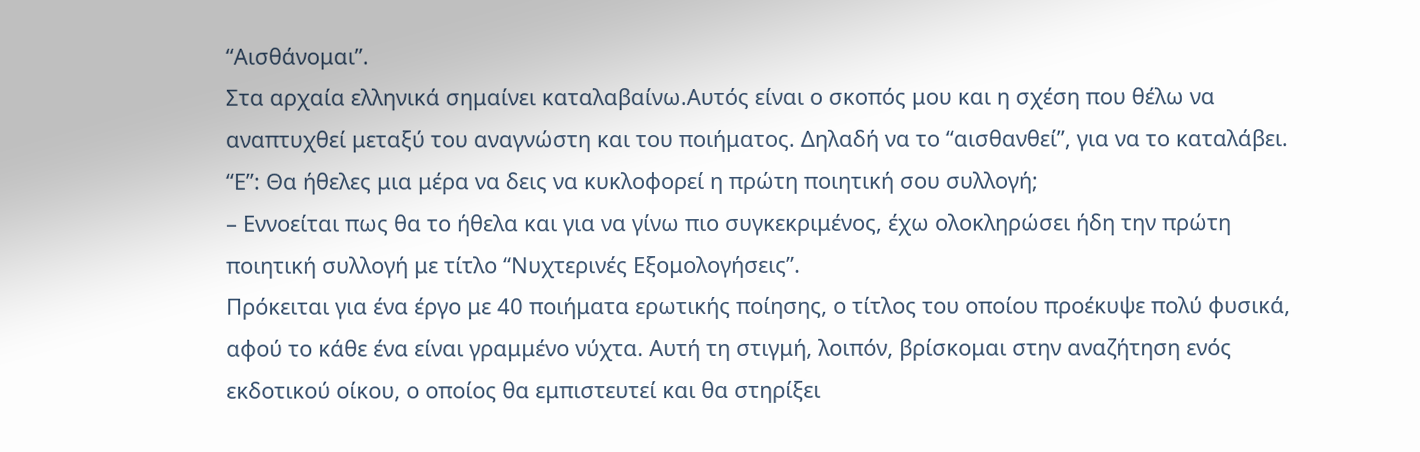“Αισθάνομαι”.
Στα αρχαία ελληνικά σημαίνει καταλαβαίνω.Αυτός είναι ο σκοπός μου και η σχέση που θέλω να αναπτυχθεί μεταξύ του αναγνώστη και του ποιήματος. Δηλαδή να το “αισθανθεί”, για να το καταλάβει.
“Ε”: Θα ήθελες μια μέρα να δεις να κυκλοφορεί η πρώτη ποιητική σου συλλογή;
– Εννοείται πως θα το ήθελα και για να γίνω πιο συγκεκριμένος, έχω ολοκληρώσει ήδη την πρώτη ποιητική συλλογή με τίτλο “Νυχτερινές Εξομολογήσεις”.
Πρόκειται για ένα έργο με 40 ποιήματα ερωτικής ποίησης, ο τίτλος του οποίου προέκυψε πολύ φυσικά, αφού το κάθε ένα είναι γραμμένο νύχτα. Αυτή τη στιγμή, λοιπόν, βρίσκομαι στην αναζήτηση ενός εκδοτικού οίκου, ο οποίος θα εμπιστευτεί και θα στηρίξει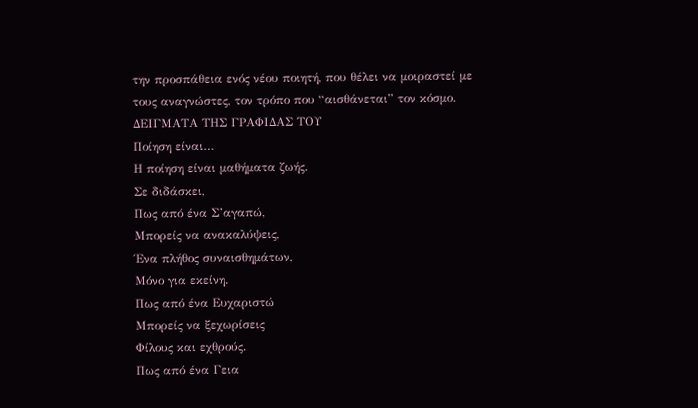την προσπάθεια ενός νέου ποιητή, που θέλει να μοιραστεί με τους αναγνώστες, τον τρόπο που “αισθάνεται” τον κόσμο.
ΔΕΙΓΜΑΤΑ ΤΗΣ ΓΡΑΦΙΔΑΣ ΤΟΥ
Ποίηση είναι…
Η ποίηση είναι μαθήματα ζωής.
Σε διδάσκει,
Πως από ένα Σ’αγαπώ,
Μπορείς να ανακαλύψεις,
Ένα πλήθος συναισθημάτων,
Μόνο για εκείνη.
Πως από ένα Ευχαριστώ
Μπορείς να ξεχωρίσεις
Φίλους και εχθρούς.
Πως από ένα Γεια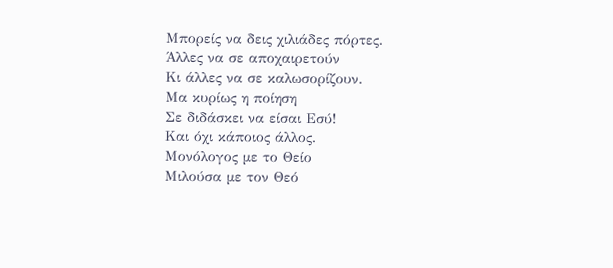Μπορείς να δεις χιλιάδες πόρτες.
Άλλες να σε αποχαιρετούν
Κι άλλες να σε καλωσορίζουν.
Μα κυρίως η ποίηση
Σε διδάσκει να είσαι Εσύ!
Και όχι κάποιος άλλος.
Μονόλογος με το Θείο
Μιλούσα με τον Θεό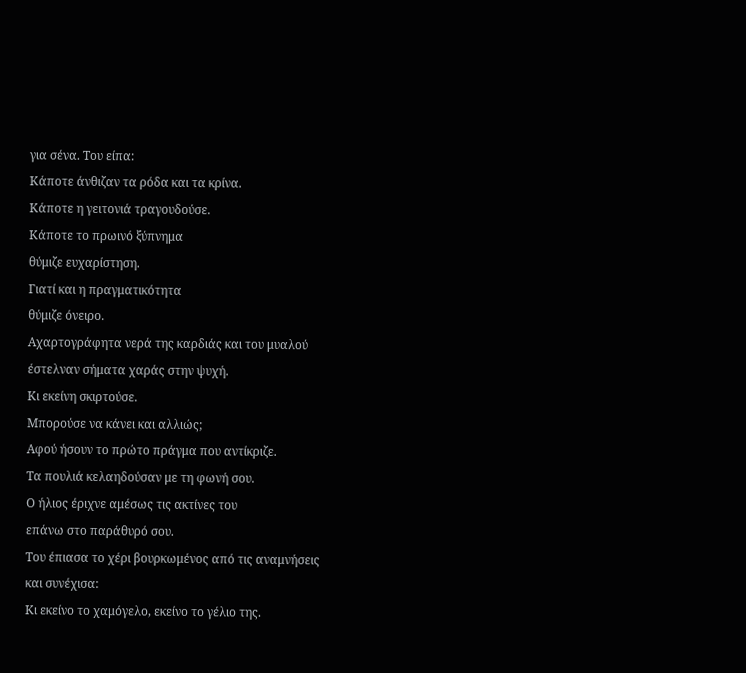για σένα. Του είπα:
Κάποτε άνθιζαν τα ρόδα και τα κρίνα.
Κάποτε η γειτονιά τραγουδούσε.
Κάποτε το πρωινό ξύπνημα
θύμιζε ευχαρίστηση.
Γιατί και η πραγματικότητα
θύμιζε όνειρο.
Αχαρτογράφητα νερά της καρδιάς και του μυαλού
έστελναν σήματα χαράς στην ψυχή.
Κι εκείνη σκιρτούσε.
Μπορούσε να κάνει και αλλιώς;
Αφού ήσουν το πρώτο πράγμα που αντίκριζε.
Τα πουλιά κελαηδούσαν με τη φωνή σου.
Ο ήλιος έριχνε αμέσως τις ακτίνες του
επάνω στο παράθυρό σου.
Του έπιασα το χέρι βουρκωμένος από τις αναμνήσεις
και συνέχισα:
Κι εκείνο το χαμόγελο, εκείνο το γέλιο της.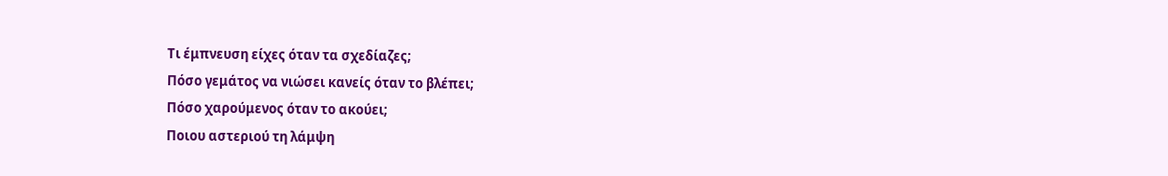Τι έμπνευση είχες όταν τα σχεδίαζες;
Πόσο γεμάτος να νιώσει κανείς όταν το βλέπει;
Πόσο χαρούμενος όταν το ακούει;
Ποιου αστεριού τη λάμψη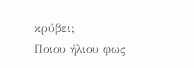κρύβει;
Ποιου ήλιου φως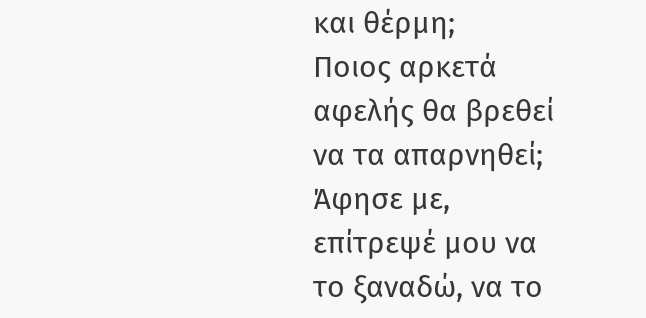και θέρμη;
Ποιος αρκετά αφελής θα βρεθεί να τα απαρνηθεί;
Άφησε με, επίτρεψέ μου να το ξαναδώ, να το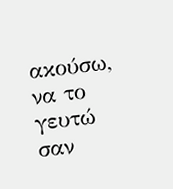ακούσω, να το γευτώ σαν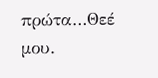πρώτα…Θεέ μου.